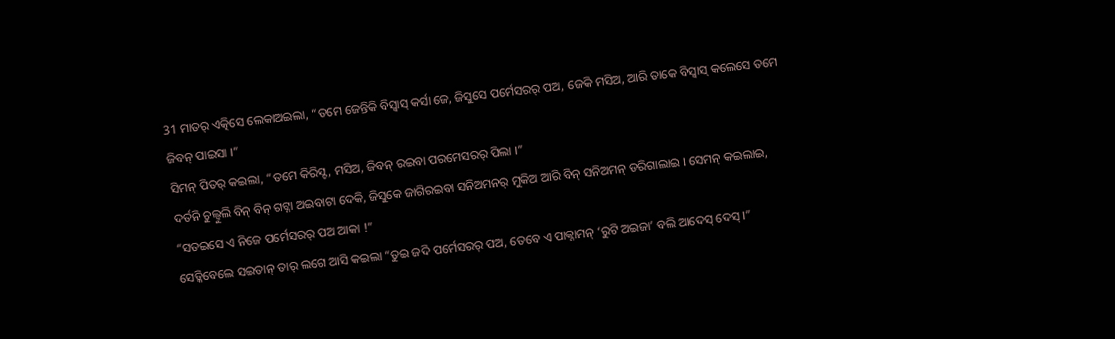31 ମାତର୍ ଏତ୍କିସେ ଲେକାଅଇଲା, “ତମେ ଜେନ୍ତିକି ବିସ୍ବାସ୍ କର୍ସା ଜେ, ଜିସୁସେ ପର୍ମେସରର୍ ପଅ, ଜେକି ମସିଅ, ଆରି ତାକେ ବିସ୍ବାସ୍ କଲେସେ ତମେ ଜିବନ୍ ପାଇସା ।”
ସିମନ୍ ପିତର୍ କଇଲା, “ତମେ କିରିସ୍ଟ, ମସିଅ, ଜିବନ୍ ରଇବା ପରମେସରର୍ ପିଲା ।”
ଦର୍ତନି ଚୁଲ୍ବୁଲି ବିନ୍ ବିନ୍ ଗଟ୍ନା ଅଇବାଟା ଦେକି, ଜିସୁକେ ଜାଗିରଇବା ସନିଅମନର୍ ମୁକିଅ ଆରି ବିନ୍ ସନିଅମନ୍ ଡରିଗାଲାଇ । ସେମନ୍ କଇଲାଇ, “ସତଇସେ ଏ ନିଜେ ପର୍ମେସରର୍ ପଅ ଆକା !”
ସେଡ୍କିବେଲେ ସଇତାନ୍ ତାର୍ ଲଗେ ଆସି କଇଲା “ତୁଇ ଜଦି ପର୍ମେସରର୍ ପଅ, ତେବେ ଏ ପାକ୍ନାମନ୍ ‘ରୁଟି ଅଇଜା’ ବଲି ଆଦେସ୍ ଦେସ୍ ।”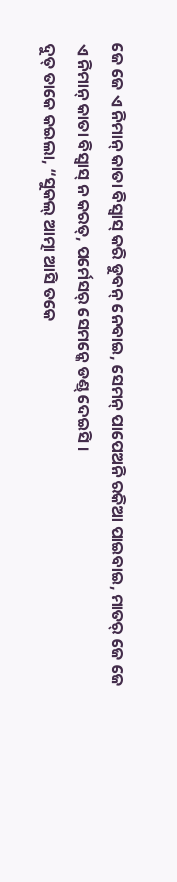ଜେ ଜେ ଏ ନିମାନ୍ କାତା ବିସ୍ବାସ୍ କରି ଡୁବନ୍ ନେବାଇ, ସେମନ୍ ପାପେଅନି ରକିଆ ପାଇବାଇ, ମାତର୍ ଜେ ଜେ ଏ ନିମାନ୍ କାତା ବିସ୍ବାସ୍ ନ କରତ୍, ପର୍ମେସର୍ ସେମନ୍କେ ଡଣ୍ଡ୍ ଦେଇସି ।
ଦୁତ୍ ତାକେ କଇଲା, “ସୁକଲ୍ ଆତ୍ମା ଆସି ତକେ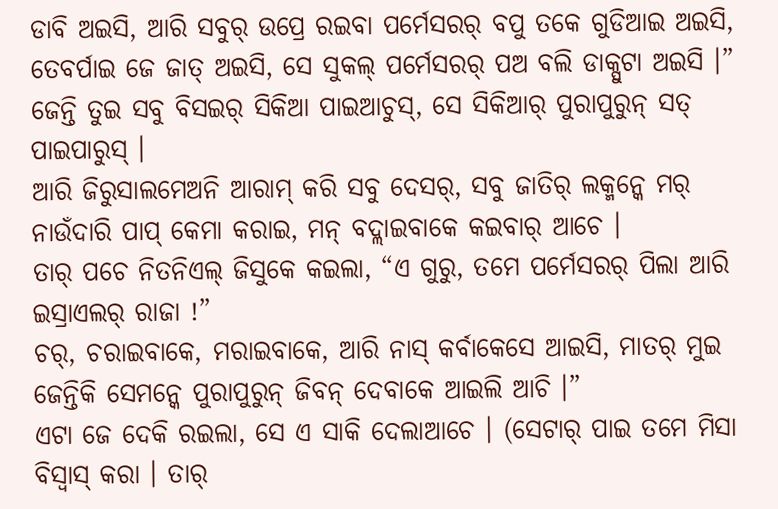ଡାବି ଅଇସି, ଆରି ସବୁର୍ ଉପ୍ରେ ରଇବା ପର୍ମେସରର୍ ବପୁ ତକେ ଗୁଡିଆଇ ଅଇସି, ତେବର୍ପାଇ ଜେ ଜାତ୍ ଅଇସି, ସେ ସୁକଲ୍ ପର୍ମେସରର୍ ପଅ ବଲି ଡାକ୍ପୁଟା ଅଇସି ।”
ଜେନ୍ତି ତୁଇ ସବୁ ବିସଇର୍ ସିକିଆ ପାଇଆଚୁସ୍, ସେ ସିକିଆର୍ ପୁରାପୁରୁନ୍ ସତ୍ ପାଇପାରୁସ୍ ।
ଆରି ଜିରୁସାଲମେଅନି ଆରାମ୍ କରି ସବୁ ଦେସର୍, ସବୁ ଜାତିର୍ ଲକ୍ମନ୍କେ ମର୍ ନାଉଁଦାରି ପାପ୍ କେମା କରାଇ, ମନ୍ ବଦ୍ଲାଇବାକେ କଇବାର୍ ଆଚେ ।
ତାର୍ ପଚେ ନିତନିଏଲ୍ ଜିସୁକେ କଇଲା, “ଏ ଗୁରୁ, ତମେ ପର୍ମେସରର୍ ପିଲା ଆରି ଇସ୍ରାଏଲର୍ ରାଜା !”
ଚର୍, ଚରାଇବାକେ, ମରାଇବାକେ, ଆରି ନାସ୍ କର୍ବାକେସେ ଆଇସି, ମାତର୍ ମୁଇ ଜେନ୍ତିକି ସେମନ୍କେ ପୁରାପୁରୁନ୍ ଜିବନ୍ ଦେବାକେ ଆଇଲି ଆଚି ।”
ଏଟା ଜେ ଦେକି ରଇଲା, ସେ ଏ ସାକି ଦେଲାଆଚେ । (ସେଟାର୍ ପାଇ ତମେ ମିସା ବିସ୍ବାସ୍ କରା । ତାର୍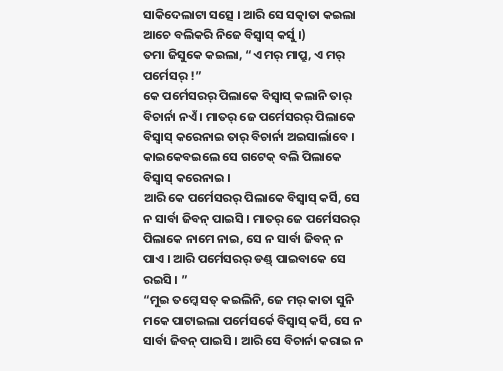ସାକିଦେଲାଟା ସତ୍ସେ । ଆରି ସେ ସତ୍କାତା କଇଲା ଆଚେ ବଲିକରି ନିଜେ ବିସ୍ବାସ୍ କର୍ସୁ ।)
ତମା ଜିସୁକେ କଇଲା, “ଏ ମର୍ ମାପ୍ରୁ, ଏ ମର୍ ପର୍ମେସର୍ !”
କେ ପର୍ମେସରର୍ ପିଲାକେ ବିସ୍ବାସ୍ କଲାନି ତାର୍ ବିଚାର୍ନା ନଏଁ । ମାତର୍ ଜେ ପର୍ମେସରର୍ ପିଲାକେ ବିସ୍ବାସ୍ କରେନାଇ ତାର୍ ବିଚାର୍ନା ଅଇସାର୍ଲାବେ । କାଇକେବଇଲେ ସେ ଗଟେକ୍ ବଲି ପିଲାକେ ବିସ୍ବାସ୍ କରେନାଇ ।
ଆରି କେ ପର୍ମେସରର୍ ପିଲାକେ ବିସ୍ବାସ୍ କର୍ସି, ସେ ନ ସାର୍ବା ଜିବନ୍ ପାଇସି । ମାତର୍ ଜେ ପର୍ମେସରର୍ ପିଲାକେ ନାମେ ନାଇ, ସେ ନ ସାର୍ବା ଜିବନ୍ ନ ପାଏ । ଆରି ପର୍ମେସରର୍ ଡଣ୍ଡ୍ ପାଇବାକେ ସେ ରଇସି । ”
“ମୁଇ ତମ୍କେ ସତ୍ କଇଲିନି, ଜେ ମର୍ କାତା ସୁନି ମକେ ପାଟାଇଲା ପର୍ମେସର୍କେ ବିସ୍ବାସ୍ କର୍ସି, ସେ ନ ସାର୍ବା ଜିବନ୍ ପାଇସି । ଆରି ସେ ବିଚାର୍ନା କରାଇ ନ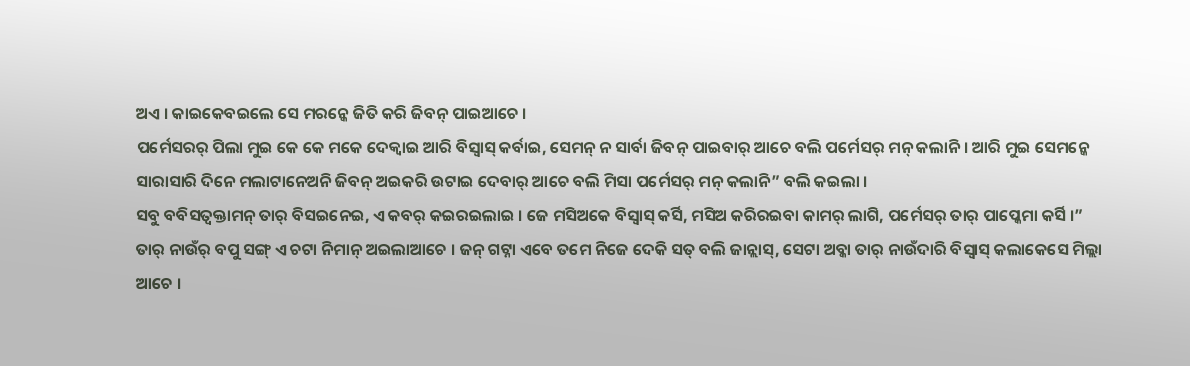ଅଏ । କାଇକେବଇଲେ ସେ ମରନ୍କେ ଜିତି କରି ଜିବନ୍ ପାଇଆଚେ ।
ପର୍ମେସରର୍ ପିଲା ମୁଇ କେ କେ ମକେ ଦେକ୍ବାଇ ଆରି ବିସ୍ବାସ୍ କର୍ବାଇ, ସେମନ୍ ନ ସାର୍ବା ଜିବନ୍ ପାଇବାର୍ ଆଚେ ବଲି ପର୍ମେସର୍ ମନ୍ କଲାନି । ଆରି ମୁଇ ସେମନ୍କେ ସାରାସାରି ଦିନେ ମଲାଟାନେଅନି ଜିବନ୍ ଅଇକରି ଉଟାଇ ଦେବାର୍ ଆଚେ ବଲି ମିସା ପର୍ମେସର୍ ମନ୍ କଲାନି” ବଲି କଇଲା ।
ସବୁ ବବିସତ୍ବକ୍ତାମନ୍ ତାର୍ ବିସଇନେଇ, ଏ କବର୍ କଇରଇଲାଇ । ଜେ ମସିଅକେ ବିସ୍ବାସ୍ କର୍ସି, ମସିଅ କରିରଇବା କାମର୍ ଲାଗି, ପର୍ମେସର୍ ତାର୍ ପାପ୍କେମା କର୍ସି ।”
ତାର୍ ନାଉଁର୍ ବପୁ ସଙ୍ଗ୍ ଏ ଚଟା ନିମାନ୍ ଅଇଲାଆଚେ । ଜନ୍ ଗଟ୍ନା ଏବେ ତମେ ନିଜେ ଦେକି ସତ୍ ବଲି ଜାନ୍ଲାସ୍, ସେଟା ଅବ୍କା ତାର୍ ନାଉଁଦାରି ବିସ୍ବାସ୍ କଲାକେସେ ମିଲ୍ଲା ଆଚେ ।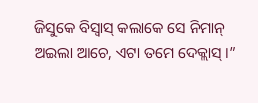ଜିସୁକେ ବିସ୍ବାସ୍ କଲାକେ ସେ ନିମାନ୍ ଅଇଲା ଆଚେ, ଏଟା ତମେ ଦେକ୍ଲାସ୍ ।”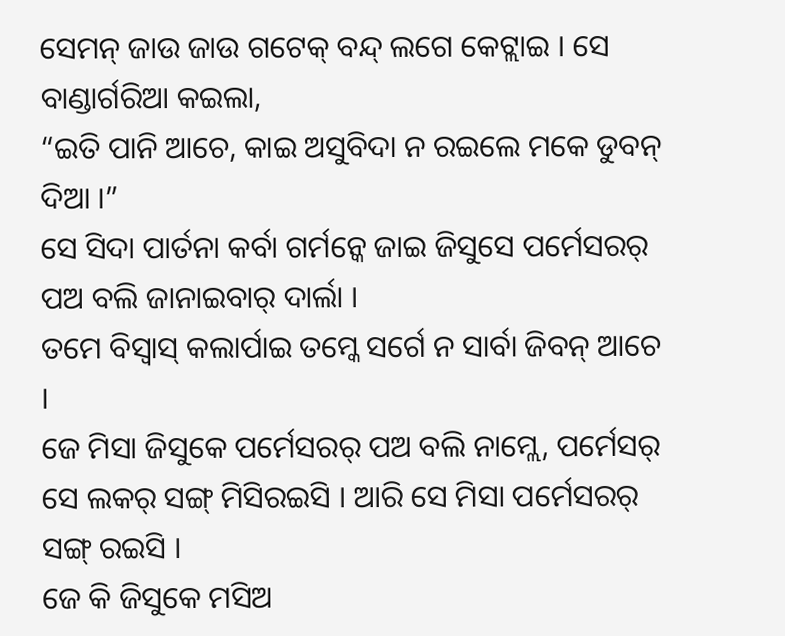ସେମନ୍ ଜାଉ ଜାଉ ଗଟେକ୍ ବନ୍ଦ୍ ଲଗେ କେଟ୍ଲାଇ । ସେ ବାଣ୍ଡାର୍ଗରିଆ କଇଲା,
“ଇତି ପାନି ଆଚେ, କାଇ ଅସୁବିଦା ନ ରଇଲେ ମକେ ଡୁବନ୍ ଦିଆ ।”
ସେ ସିଦା ପାର୍ତନା କର୍ବା ଗର୍ମନ୍କେ ଜାଇ ଜିସୁସେ ପର୍ମେସରର୍ ପଅ ବଲି ଜାନାଇବାର୍ ଦାର୍ଲା ।
ତମେ ବିସ୍ବାସ୍ କଲାର୍ପାଇ ତମ୍କେ ସର୍ଗେ ନ ସାର୍ବା ଜିବନ୍ ଆଚେ ।
ଜେ ମିସା ଜିସୁକେ ପର୍ମେସରର୍ ପଅ ବଲି ନାମ୍ଲେ, ପର୍ମେସର୍ ସେ ଲକର୍ ସଙ୍ଗ୍ ମିସିରଇସି । ଆରି ସେ ମିସା ପର୍ମେସରର୍ ସଙ୍ଗ୍ ରଇସି ।
ଜେ କି ଜିସୁକେ ମସିଅ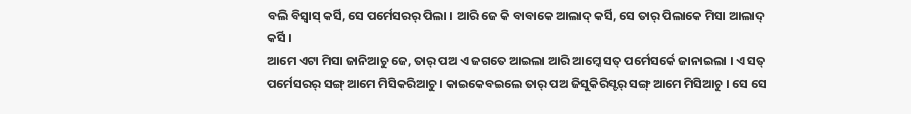ବଲି ବିସ୍ବାସ୍ କର୍ସି, ସେ ପର୍ମେସରର୍ ପିଲା । ଆରି ଜେ କି ବାବାକେ ଆଲାଦ୍ କର୍ସି, ସେ ତାର୍ ପିଲାକେ ମିସା ଆଲାଦ୍ କର୍ସି ।
ଆମେ ଏଟା ମିସା ଜାନିଆଚୁ ଜେ, ତାର୍ ପଅ ଏ ଜଗତେ ଆଇଲା ଆରି ଆମ୍କେ ସତ୍ ପର୍ମେସର୍କେ ଜାନାଇଲା । ଏ ସତ୍ ପର୍ମେସରର୍ ସଙ୍ଗ୍ ଆମେ ମିସିକରିଆଚୁ । କାଇକେବଇଲେ ତାର୍ ପଅ ଜିସୁକିରିସ୍ଟର୍ ସଙ୍ଗ୍ ଆମେ ମିସିଆଚୁ । ସେ ସେ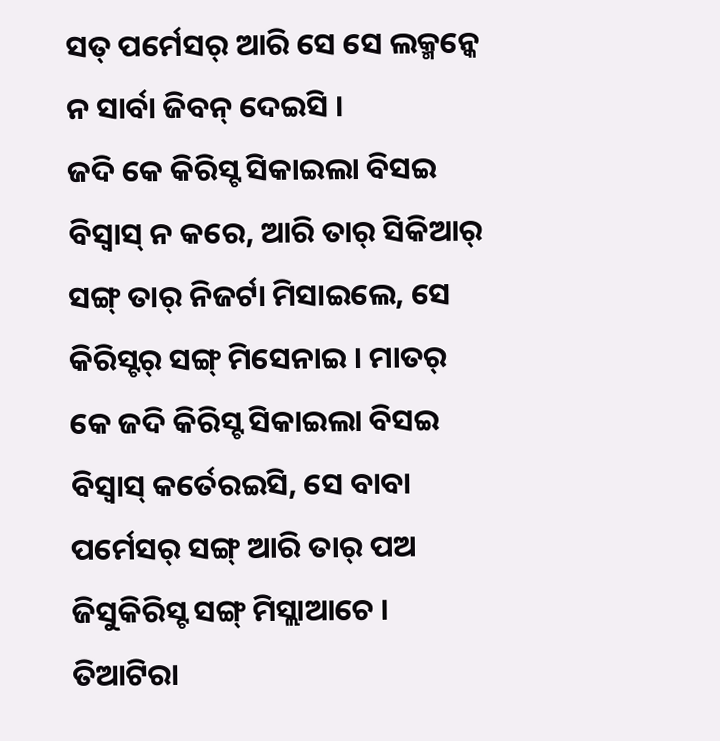ସତ୍ ପର୍ମେସର୍ ଆରି ସେ ସେ ଲକ୍ମନ୍କେ ନ ସାର୍ବା ଜିବନ୍ ଦେଇସି ।
ଜଦି କେ କିରିସ୍ଟ ସିକାଇଲା ବିସଇ ବିସ୍ବାସ୍ ନ କରେ, ଆରି ତାର୍ ସିକିଆର୍ ସଙ୍ଗ୍ ତାର୍ ନିଜର୍ଟା ମିସାଇଲେ, ସେ କିରିସ୍ଟର୍ ସଙ୍ଗ୍ ମିସେନାଇ । ମାତର୍ କେ ଜଦି କିରିସ୍ଟ ସିକାଇଲା ବିସଇ ବିସ୍ବାସ୍ କର୍ତେରଇସି, ସେ ବାବା ପର୍ମେସର୍ ସଙ୍ଗ୍ ଆରି ତାର୍ ପଅ ଜିସୁକିରିସ୍ଟ ସଙ୍ଗ୍ ମିସ୍ଲାଆଚେ ।
ତିଆଟିରା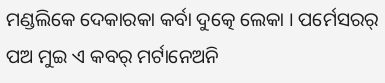ମଣ୍ଡଲିକେ ଦେକାରକା କର୍ବା ଦୁତ୍କେ ଲେକା । ପର୍ମେସରର୍ ପଅ ମୁଇ ଏ କବର୍ ମର୍ଟାନେଅନି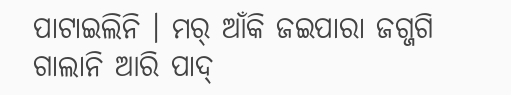ପାଟାଇଲିନି । ମର୍ ଆଁକି ଜଇପାରା ଜଗ୍ଜଗି ଗାଲାନି ଆରି ପାଦ୍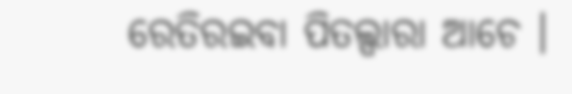ରେତିରଇବା ପିତଲ୍ପାରା ଆଚେ ।